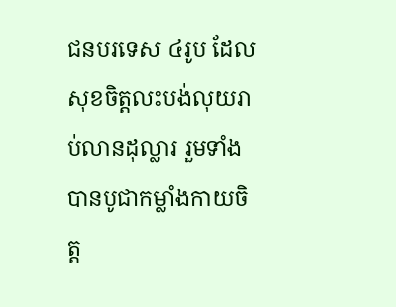ជនបរទេស ៤រូប ដែលសុខចិត្តលះបង់លុយរាប់លានដុល្លារ រួមទាំងបានបូជាកម្លាំងកាយចិត្ត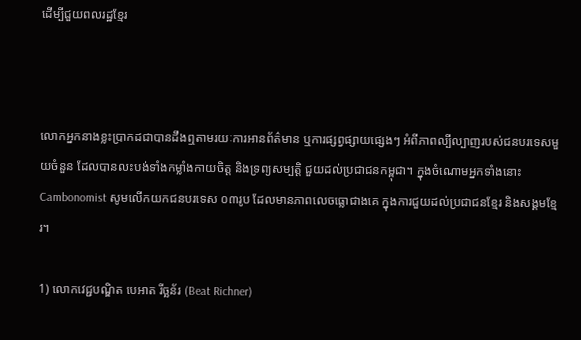ដើម្បីជួយពលរដ្ឋខ្មែរ



លោកអ្នកនាងខ្លះប្រាកដជាបានដឹងឮតាមរយៈការអានព័ត៌មាន ឬការផ្សព្វផ្សាយផ្សេងៗ អំពីភាពល្បីល្បាញរបស់ជនបរទេសមួយចំនួន ដែលបានលះបង់ទាំងកម្លាំងកាយចិត្ត និងទ្រព្យសម្បត្តិ ជួយដល់ប្រជាជនកម្ពុជា។ ក្នុងចំណោមអ្នកទាំងនោះ Cambonomist សូមលើកយកជនបរទេស ០៣រូប ដែលមានភាពលេចធ្លោជាងគេ ក្នុងការជួយដល់ប្រជាជនខ្មែរ និងសង្គមខ្មែរ។

1) លោកវេជ្ជបណ្ឌិត បេអាត រីច្ឆន័រ (Beat Richner)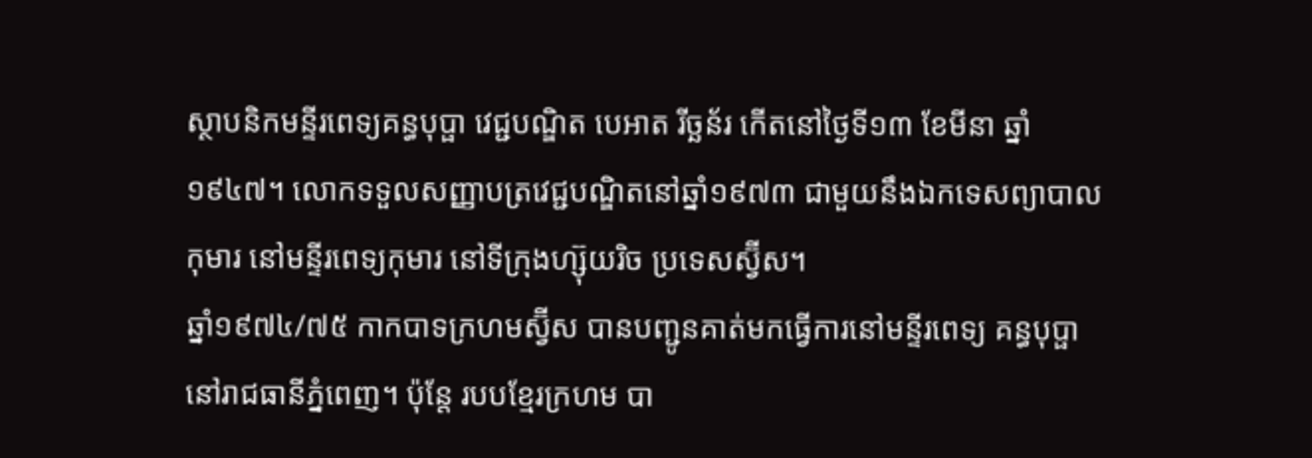ស្ថាបនិកមន្ទីរពេទ្យគន្ធបុប្ផា វេជ្ជបណ្ឌិត បេអាត រីច្ឆន័រ កើតនៅថ្ងៃទី១៣ ខែមីនា ឆ្នាំ១៩៤៧។ លោកទទួលសញ្ញាបត្រវេជ្ជបណ្ឌិតនៅឆ្នាំ១៩៧៣ ជាមួយនឹងឯកទេសព្យាបាលកុមារ នៅមន្ទីរពេទ្យកុមារ នៅទីក្រុងហ្ស៊ុយរិច ប្រទេសស្វ៊ីស។
ឆ្នាំ១៩៧៤/៧៥ កាកបាទក្រហមស្វ៊ីស បានបញ្ជូនគាត់មកធ្វើការនៅមន្ទីរពេទ្យ គន្ធបុប្ផា នៅរាជធានីភ្នំពេញ។ ប៉ុន្តែ របបខ្មែរក្រហម បា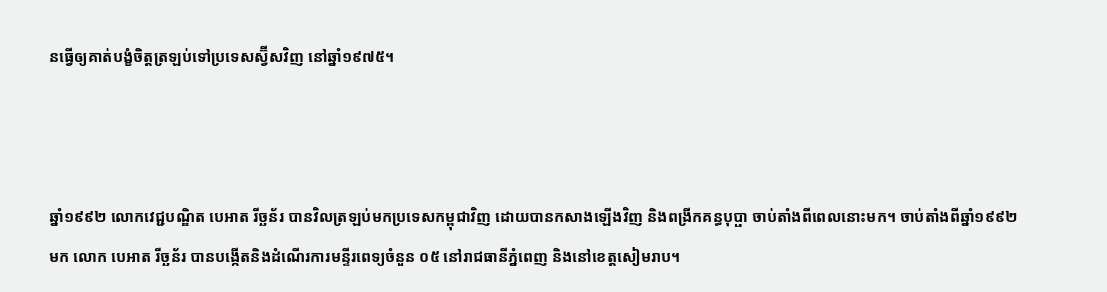នធ្វើឲ្យគាត់បង្ខំចិត្តត្រឡប់ទៅប្រទេសស្វ៊ីសវិញ នៅឆ្នាំ១៩៧៥។



ឆ្នាំ១៩៩២ លោកវេជ្ជបណ្ឌិត បេអាត រីច្ឆន័រ បានវិលត្រឡប់មកប្រទេសកម្ពុជាវិញ ដោយបានកសាងឡើងវិញ និងពង្រីកគន្ធបុប្ផា ចាប់តាំងពីពេលនោះមក។ ចាប់តាំងពីឆ្នាំ១៩៩២មក លោក បេអាត រីច្ឆន័រ បានបង្កើតនិងដំណើរការមន្ទីរពេទ្យចំនួន ០៥ នៅរាជធានីភ្នំពេញ និងនៅខេត្តសៀមរាប។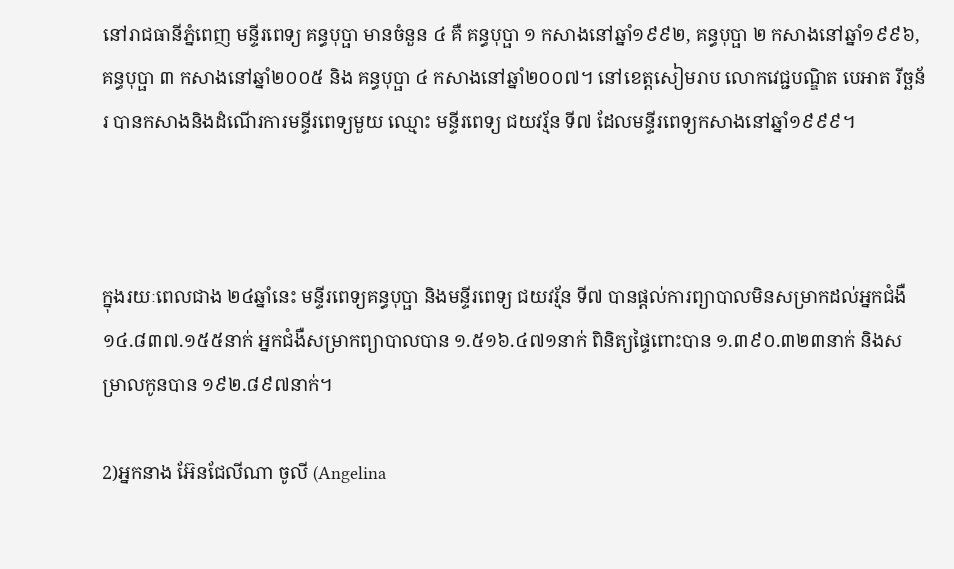នៅរាជធានីភ្នំពេញ មន្ទីរពេទ្យ គន្ធបុប្ផា មានចំនួន ៤ គឺ គន្ធបុប្ផា ១ កសាងនៅឆ្នាំ១៩៩២, គន្ធបុប្ផា ២ កសាងនៅឆ្នាំ១៩៩៦, គន្ធបុប្ផា ៣ កសាងនៅឆ្នាំ២០០៥ និង គន្ធបុប្ផា ៤ កសាងនៅឆ្នាំ២០០៧។ នៅខេត្តសៀមរាប លោកវេជ្ជបណ្ឌិត បេអាត រីច្ឆន័រ បានកសាងនិងដំណើរការមន្ទីរពេទ្យមួយ ឈ្មោះ មន្ទីរពេទ្យ ជយវរ្ម័ន ទី៧ ដែលមន្ទីរពេទ្យកសាងនៅឆ្នាំ១៩៩៩។



ក្នុងរយៈពេលជាង ២៤ឆ្នាំនេះ មន្ទីរពេទ្យគន្ធបុប្ផា និងមន្ទីរពេទ្យ ជយវរ្ម័ន ទី៧ បានផ្ដល់ការព្យាបាលមិនសម្រាកដល់អ្នកជំងឺ ១៤.៨៣៧.១៥៥នាក់ អ្នកជំងឺសម្រាកព្យាបាលបាន ១.៥១៦.៤៧១នាក់ ពិនិត្យផ្ទៃពោះបាន ១.៣៩០.៣២៣នាក់ និងសម្រាលកូនបាន ១៩២.៨៩៧នាក់។

2)អ្នកនាង អ៊ែនជែលីណា ចូលី (Angelina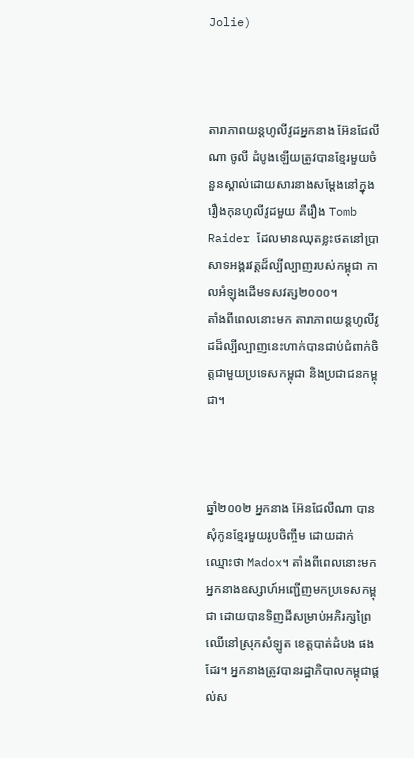Jolie)



តារាភាពយន្តហូលីវូដអ្នកនាង អ៊ែនជែលីណា ចូលី ដំបូងឡើយត្រូវបានខ្មែរមួយចំនួនស្គាល់ដោយសារនាងសម្ដែងនៅក្នុងរឿងកុនហូលីវូដមួយ គឺរឿង Tomb Raider ដែលមានឈុតខ្លះថតនៅប្រាសាទអង្គរវត្តដ៏ល្បីល្បាញរបស់កម្ពុជា កាលអំឡុងដើមទសវត្ស២០០០។
តាំងពីពេលនោះមក តារាភាពយន្តហូលីវូដដ៏ល្បីល្បាញនេះហាក់បានជាប់ជំពាក់ចិត្តជាមួយប្រទេសកម្ពុជា និងប្រជាជនកម្ពុជា។



ឆ្នាំ២០០២ អ្នកនាង អ៊ែនជែលីណា បានសុំកូនខ្មែរមួយរូបចិញ្ចឹម ដោយដាក់ឈ្មោះថា Madox។ តាំងពីពេលនោះមក អ្នកនាងឧស្សាហ៍អញ្ជើញមកប្រទេសកម្ពុជា ដោយបានទិញដីសម្រាប់អភិរក្សព្រៃឈើនៅស្រុកសំឡូត ខេត្តបាត់ដំបង ផងដែរ។ អ្នកនាងត្រូវបានរដ្ឋាភិបាលកម្ពុជាផ្ដល់ស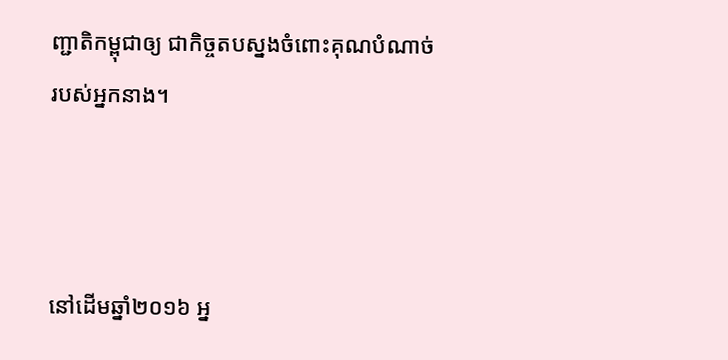ញ្ជាតិកម្ពុជាឲ្យ ជាកិច្ចតបស្នងចំពោះគុណបំណាច់របស់អ្នកនាង។



នៅដើមឆ្នាំ២០១៦ អ្ន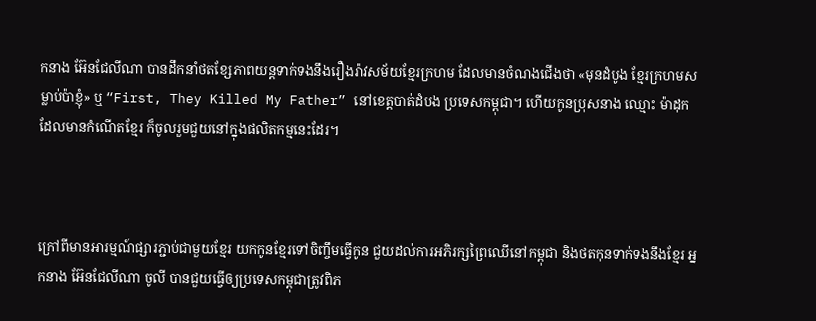កនាង អ៊ែនជែលីណា បានដឹកនាំថតខ្សែភាពយន្តទាក់ទងនឹងរឿងរ៉ាវសម័យខ្មែរក្រហម ដែលមានចំណងជើងថា «មុនដំបូង ខ្មែរក្រហមសម្លាប់ប៉ាខ្ញុំ» ឬ “First, They Killed My Father” នៅខេត្តបាត់ដំបង ប្រទេសកម្ពុជា។ ហើយកូនប្រុសនាង ឈ្មោះ ម៉ាដុក ដែលមានកំណើតខ្មែរ ក៏ចូលរួមជួយនៅក្នុងផលិតកម្មនេះដែរ។



ក្រៅពីមានអារម្មណ៍ផ្សារភ្ជាប់ជាមួយខ្មែរ យកកូនខ្មែរទៅចិញ្ចឹមធ្វើកូន ជួយដល់ការអភិរក្សព្រៃឈើនៅកម្ពុជា និងថតកុនទាក់ទងនឹងខ្មែរ អ្នកនាង អ៊ែនជែលីណា ចូលី បានជួយធ្វើឲ្យប្រទេសកម្ពុជាត្រូវពិភ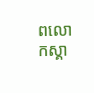ពលោកស្គា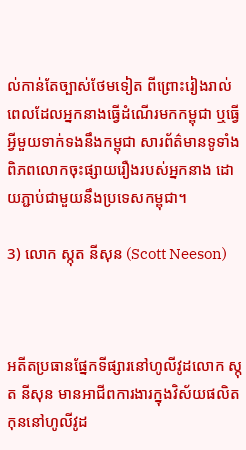ល់កាន់តែច្បាស់ថែមទៀត ពីព្រោះរៀងរាល់ពេលដែលអ្នកនាងធ្វើដំណើរមកកម្ពុជា ឬធ្វើអ្វីមួយទាក់ទងនឹងកម្ពុជា សារព័ត៌មានទូទាំងពិភពលោកចុះផ្សាយរឿងរបស់អ្នកនាង ដោយភ្ជាប់ជាមួយនឹងប្រទេសកម្ពុជា។

3) លោក ស្កុត នីសុន (Scott Neeson)



អតីតប្រធានផ្នែកទីផ្សារនៅហូលីវូដលោក ស្កុត នីសុន មានអាជីពការងារក្នុងវិស័យផលិតកុននៅហូលីវូដ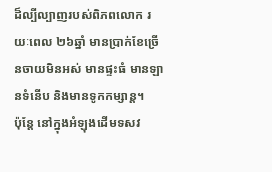ដ៏ល្បីល្បាញរបស់ពិភពលោក រយៈពេល ២៦ឆ្នាំ មានប្រាក់ខែច្រើនចាយមិនអស់ មានផ្ទះធំ មានឡានទំនើប និងមានទូកកម្សាន្ត។
ប៉ុន្តែ នៅក្នុងអំឡុងដើមទសវ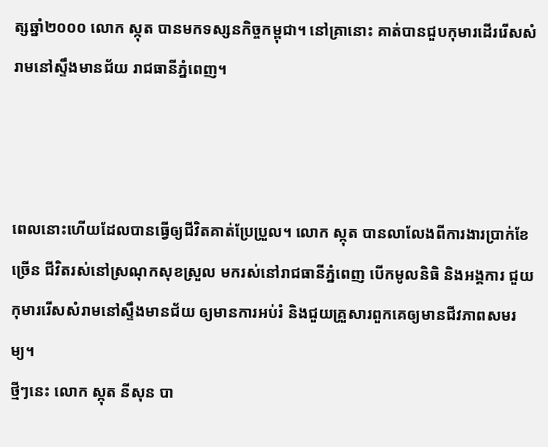ត្សឆ្នាំ២០០០ លោក ស្កុត បានមកទស្សនកិច្ចកម្ពុជា។ នៅគ្រានោះ គាត់បានជួបកុមារដើររើសសំរាមនៅស្ទឹងមានជ័យ រាជធានីភ្នំពេញ។



ពេលនោះហើយដែលបានធ្វើឲ្យជីវិតគាត់ប្រែប្រួល។ លោក ស្កុត បានលាលែងពីការងារប្រាក់ខែច្រើន ជីវិតរស់នៅស្រណុកសុខស្រួល មករស់នៅរាជធានីភ្នំពេញ បើកមូលនិធិ និងអង្គការ ជួយកុមាររើសសំរាមនៅស្ទឹងមានជ័យ ឲ្យមានការអប់រំ និងជួយគ្រួសារពួកគេឲ្យមានជីវភាពសមរម្យ។
ថ្មីៗនេះ លោក ស្កុត នីសុន បា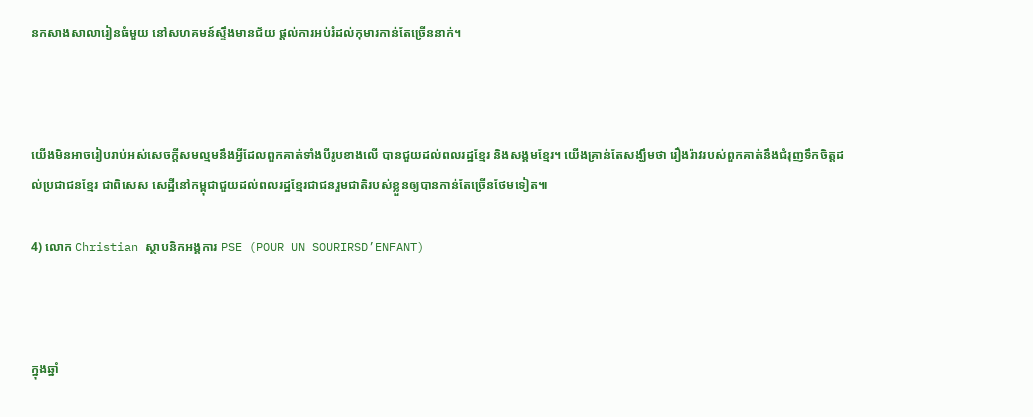នកសាងសាលារៀនធំមួយ នៅសហគមន៍ស្ទឹងមានជ័យ ផ្ដល់ការអប់រំដល់កុមារកាន់តែច្រើននាក់។



យើងមិនអាចរៀបរាប់អស់សេចក្ដីសមល្មមនឹងអ្វីដែលពួកគាត់ទាំងបីរូបខាងលើ បានជួយដល់ពលរដ្ឋខ្មែរ និងសង្គមខ្មែរ។ យើងគ្រាន់តែសង្ឃឹមថា រឿងរ៉ាវរបស់ពួកគាត់នឹងជំរុញទឹកចិត្តដល់ប្រជាជនខ្មែរ ជាពិសេស សេដ្ឋីនៅកម្ពុជាជួយដល់ពលរដ្ឋខ្មែរជាជនរួមជាតិរបស់ខ្លួនឲ្យបានកាន់តែច្រើនថែមទៀត៕

4) លោក Christian ស្ថាបនិកអង្គការ PSE (POUR UN SOURIRSD’ENFANT)



ក្នុងឆ្នាំ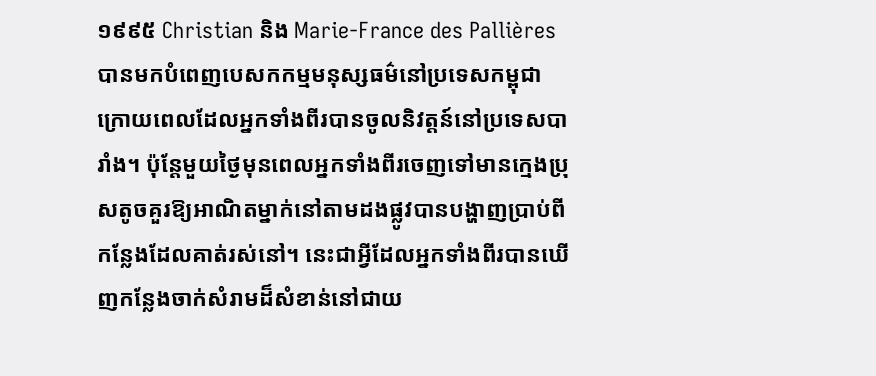១៩៩៥ Christian និង Marie-France des Pallières បានមកបំពេញបេសកកម្មមនុស្សធម៌នៅប្រទេសកម្ពុជា ក្រោយពេលដែលអ្នកទាំងពីរបានចូលនិវត្តន៍នៅប្រទេសបារាំង។ ប៉ុន្តែមួយថ្ងៃមុនពេលអ្នកទាំងពីរចេញទៅមានក្មេងប្រុសតូចគួរឱ្យអាណិតម្នាក់នៅតាមដងផ្លូវបានបង្ហាញប្រាប់ពីកន្លែងដែលគាត់រស់នៅ។ នេះជាអ្វីដែលអ្នកទាំងពីរបានឃើញកន្លែងចាក់សំរាមដ៏សំខាន់នៅជាយ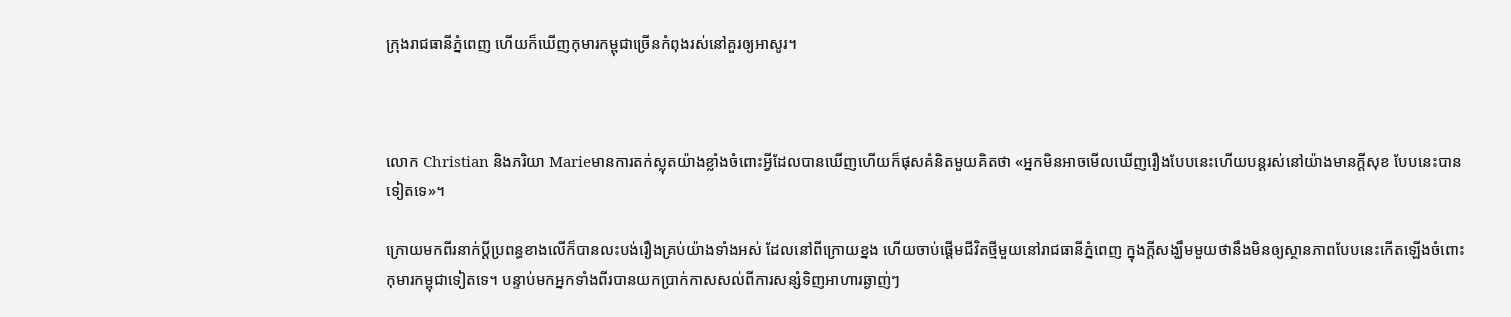ក្រុងរាជធានីភ្នំពេញ ហើយក៏ឃើញកុមារកម្ពុជាច្រើនកំពុងរស់នៅគួរឲ្យអាសូរ។



លោក Christian និងភរិយា Marieមានការតក់ស្លុតយ៉ាងខ្លាំងចំពោះអ្វីដែលបានឃើញហើយក៏ផុសគំនិតមួយគិតថា «អ្នកមិនអាចមើលឃើញរឿងបែបនេះហើយបន្តរស់នៅយ៉ាងមានក្ដីសុខ បែបនេះបានទៀតទេ»។

ក្រោយមកពីរនាក់ប្ដីប្រពន្ធខាងលើក៏បានលះបង់រឿងគ្រប់យ៉ាងទាំងអស់ ដែលនៅពីក្រោយខ្នង ហើយចាប់ផ្ដើមជីវិតថ្មីមួយនៅរាជធានីភ្នំពេញ ក្នុងក្ដីសង្ឃឹមមួយថានឹងមិនឲ្យស្ថានភាពបែបនេះកើតឡើងចំពោះកុមារកម្ពុជាទៀតទេ។ បន្ទាប់មកអ្នកទាំងពីរបានយកប្រាក់កាសសល់ពីការសន្សំទិញអាហារឆ្ងាញ់ៗ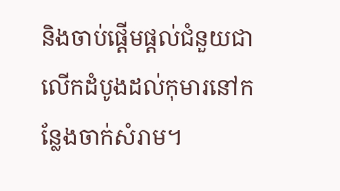និងចាប់ផ្ដើមផ្ដល់ជំនួយជាលើកដំបូងដល់កុមារនៅកន្លែងចាក់សំរាម។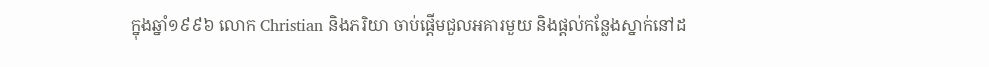ក្នុងឆ្នាំ១៩៩៦ លោក Christian និងភរិយា ចាប់ផ្ដើមជួលអគារមួយ និងផ្ដល់កន្លែងស្នាក់នៅដ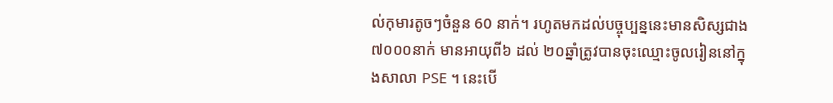ល់កុមារតូចៗចំនួន 60 នាក់។ រហូតមកដល់បច្ចុប្បន្ននេះមានសិស្សជាង ៧០០០នាក់ មានអាយុពី៦ ដល់ ២០ឆ្នាំត្រូវបានចុះឈ្មោះចូលរៀននៅក្នុងសាលា PSE ។ នេះបើ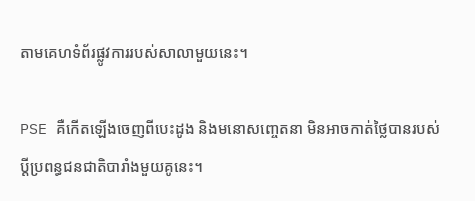តាមគេហទំព័រផ្លូវការរបស់សាលាមួយនេះ។

PSE គឺកើតឡើងចេញពីបេះដូង និងមនោសញ្ចេតនា មិនអាចកាត់ថ្លៃបានរបស់ប្ដីប្រពន្ធជនជាតិបារាំងមួយគូនេះ។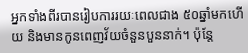អ្នកទាំងពីរបានរៀបការរយៈពេលជាង ៥០ឆ្នាំមកហើយ និងមានកូនពេញវ័យចំនួនបួននាក់។ ប៉ុន្តែ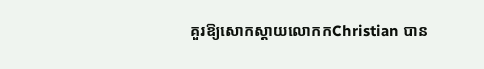គួរឱ្យសោកស្ដាយលោកកChristian បាន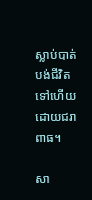ស្លាប់បាត់បង់ជីវិតទៅហើយដោយជរាពាធ។

សា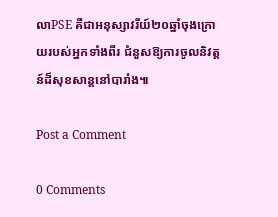លាPSE គឺជាអនុស្សាវរីយ៍២០ឆ្នាំចុងក្រោយរបស់អ្នកទាំងពីរ ជំនួសឱ្យការចូលនិវត្តន៍ដ៏សុខសាន្តនៅបារាំង៕

Post a Comment

0 Comments